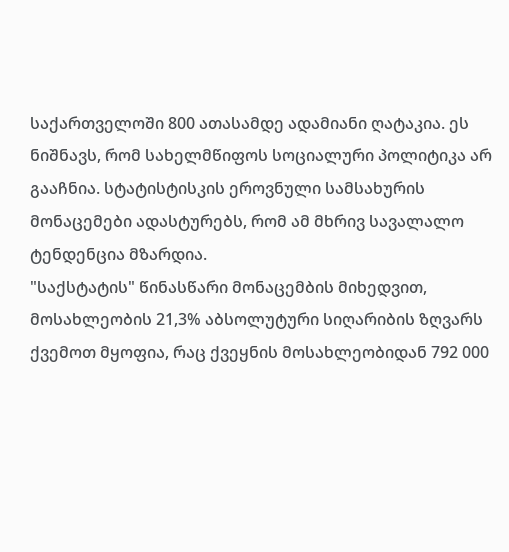საქართველოში 800 ათასამდე ადამიანი ღატაკია. ეს ნიშნავს, რომ სახელმწიფოს სოციალური პოლიტიკა არ გააჩნია. სტატისტისკის ეროვნული სამსახურის მონაცემები ადასტურებს, რომ ამ მხრივ სავალალო ტენდენცია მზარდია.
"საქსტატის" წინასწარი მონაცემბის მიხედვით, მოსახლეობის 21,3% აბსოლუტური სიღარიბის ზღვარს ქვემოთ მყოფია, რაც ქვეყნის მოსახლეობიდან 792 000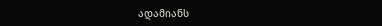ადამიანს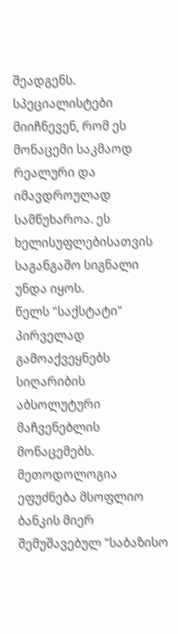შეადგენს. სპეციალისტები მიიჩნევენ, რომ ეს მონაცემი საკმაოდ რეალური და იმავდროულად სამწუხაროა. ეს ხელისუფლებისათვის საგანგაშო სიგნალი უნდა იყოს.
წელს "საქსტატი" პირველად გამოაქვეყნებს სიღარიბის აბსოლუტური მაჩვენებლის მონაცემებს. მეთოდოლოგია ეფუძნება მსოფლიო ბანკის მიერ შემუშავებულ "საბაზისო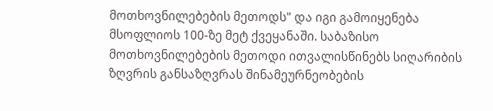მოთხოვნილებების მეთოდს" და იგი გამოიყენება მსოფლიოს 100-ზე მეტ ქვეყანაში. საბაზისო მოთხოვნილებების მეთოდი ითვალისწინებს სიღარიბის ზღვრის განსაზღვრას შინამეურნეობების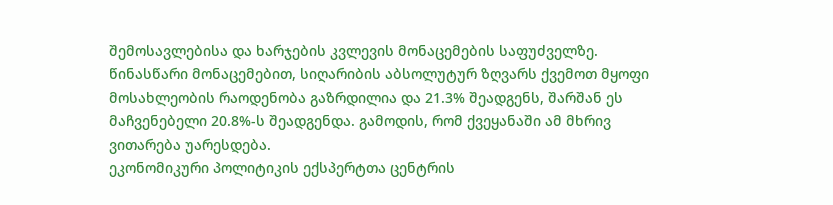შემოსავლებისა და ხარჯების კვლევის მონაცემების საფუძველზე.
წინასწარი მონაცემებით, სიღარიბის აბსოლუტურ ზღვარს ქვემოთ მყოფი მოსახლეობის რაოდენობა გაზრდილია და 21.3% შეადგენს, შარშან ეს მაჩვენებელი 20.8%-ს შეადგენდა. გამოდის, რომ ქვეყანაში ამ მხრივ ვითარება უარესდება.
ეკონომიკური პოლიტიკის ექსპერტთა ცენტრის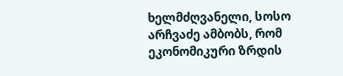ხელმძღვანელი, სოსო არჩვაძე ამბობს, რომ ეკონომიკური ზრდის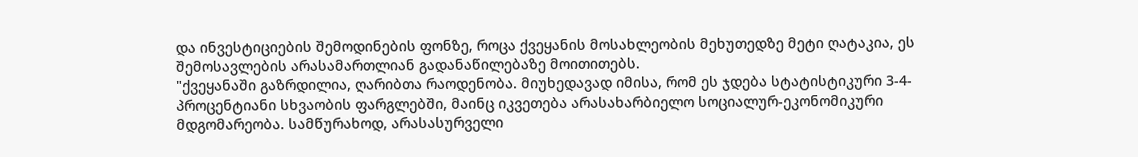და ინვესტიციების შემოდინების ფონზე, როცა ქვეყანის მოსახლეობის მეხუთედზე მეტი ღატაკია, ეს შემოსავლების არასამართლიან გადანაწილებაზე მოითითებს.
"ქვეყანაში გაზრდილია, ღარიბთა რაოდენობა. მიუხედავად იმისა, რომ ეს ჯდება სტატისტიკური 3-4-პროცენტიანი სხვაობის ფარგლებში, მაინც იკვეთება არასახარბიელო სოციალურ-ეკონომიკური მდგომარეობა. სამწურახოდ, არასასურველი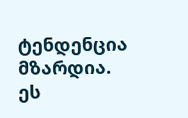ტენდენცია მზარდია.
ეს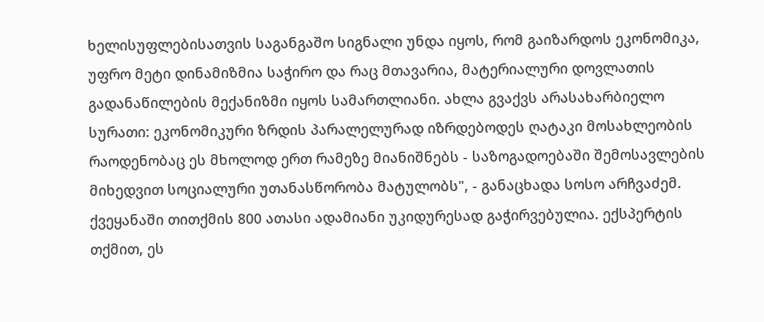ხელისუფლებისათვის საგანგაშო სიგნალი უნდა იყოს, რომ გაიზარდოს ეკონომიკა, უფრო მეტი დინამიზმია საჭირო და რაც მთავარია, მატერიალური დოვლათის გადანაწილების მექანიზმი იყოს სამართლიანი. ახლა გვაქვს არასახარბიელო სურათი: ეკონომიკური ზრდის პარალელურად იზრდებოდეს ღატაკი მოსახლეობის რაოდენობაც ეს მხოლოდ ერთ რამეზე მიანიშნებს - საზოგადოებაში შემოსავლების მიხედვით სოციალური უთანასწორობა მატულობს", - განაცხადა სოსო არჩვაძემ.
ქვეყანაში თითქმის 800 ათასი ადამიანი უკიდურესად გაჭირვებულია. ექსპერტის თქმით, ეს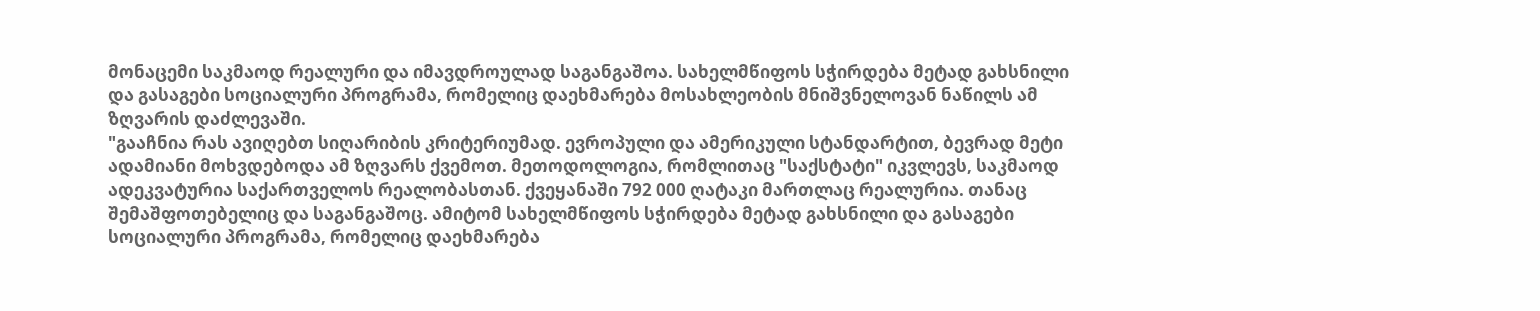მონაცემი საკმაოდ რეალური და იმავდროულად საგანგაშოა. სახელმწიფოს სჭირდება მეტად გახსნილი და გასაგები სოციალური პროგრამა, რომელიც დაეხმარება მოსახლეობის მნიშვნელოვან ნაწილს ამ ზღვარის დაძლევაში.
"გააჩნია რას ავიღებთ სიღარიბის კრიტერიუმად. ევროპული და ამერიკული სტანდარტით, ბევრად მეტი ადამიანი მოხვდებოდა ამ ზღვარს ქვემოთ. მეთოდოლოგია, რომლითაც "საქსტატი" იკვლევს, საკმაოდ ადეკვატურია საქართველოს რეალობასთან. ქვეყანაში 792 000 ღატაკი მართლაც რეალურია. თანაც შემაშფოთებელიც და საგანგაშოც. ამიტომ სახელმწიფოს სჭირდება მეტად გახსნილი და გასაგები სოციალური პროგრამა, რომელიც დაეხმარება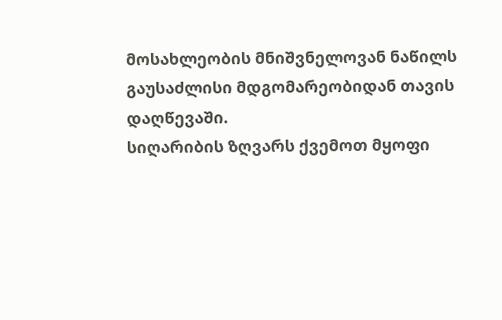მოსახლეობის მნიშვნელოვან ნაწილს გაუსაძლისი მდგომარეობიდან თავის დაღწევაში.
სიღარიბის ზღვარს ქვემოთ მყოფი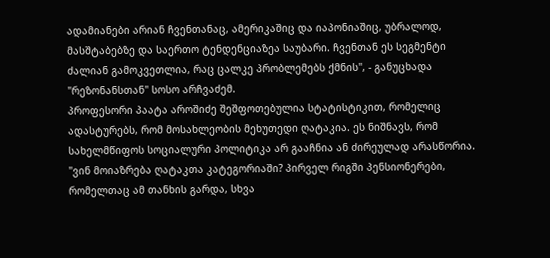ადამიანები არიან ჩვენთანაც, ამერიკაშიც და იაპონიაშიც, უბრალოდ, მასშტაბებზე და საერთო ტენდენციაზეა საუბარი. ჩვენთან ეს სეგმენტი ძალიან გამოკვეთლია, რაც ცალკე პრობლემებს ქმნის", - განუცხადა "რეზონანსთან" სოსო არჩვაძემ.
პროფესორი პაატა აროშიძე შეშფოთებულია სტატისტიკით, რომელიც ადასტურებს, რომ მოსახლეობის მეხუთედი ღატაკია. ეს ნიშნავს, რომ სახელმწიფოს სოციალური პოლიტიკა არ გააჩნია ან ძირეულად არასწორია.
"ვინ მოიაზრება ღატაკთა კატეგორიაში? პირველ რიგში პენსიონერები, რომელთაც ამ თანხის გარდა, სხვა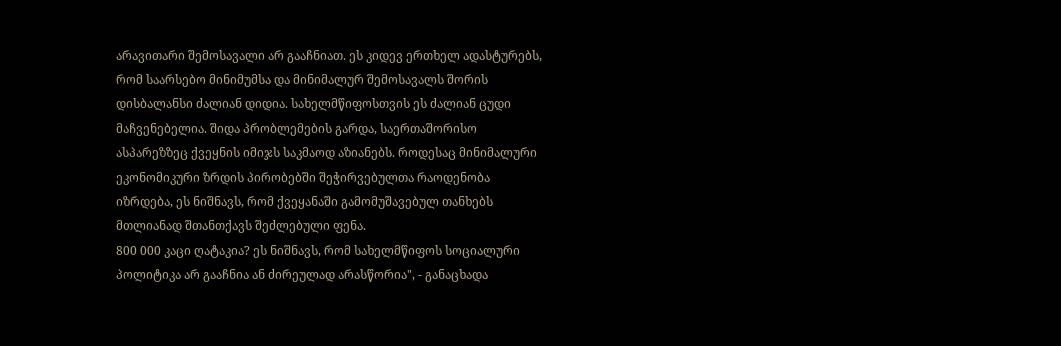არავითარი შემოსავალი არ გააჩნიათ. ეს კიდევ ერთხელ ადასტურებს, რომ საარსებო მინიმუმსა და მინიმალურ შემოსავალს შორის დისბალანსი ძალიან დიდია. სახელმწიფოსთვის ეს ძალიან ცუდი მაჩვენებელია. შიდა პრობლემების გარდა, საერთაშორისო ასპარეზზეც ქვეყნის იმიჯს საკმაოდ აზიანებს. როდესაც მინიმალური ეკონომიკური ზრდის პირობებში შეჭირვებულთა რაოდენობა იზრდება, ეს ნიშნავს, რომ ქვეყანაში გამომუშავებულ თანხებს მთლიანად შთანთქავს შეძლებული ფენა.
800 000 კაცი ღატაკია? ეს ნიშნავს, რომ სახელმწიფოს სოციალური პოლიტიკა არ გააჩნია ან ძირეულად არასწორია", - განაცხადა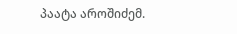პაატა აროშიძემ.